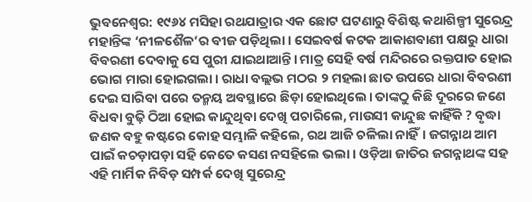ଭୁବନେଶ୍ୱର: ୧୯୬୪ ମସିହା ରଥଯାତ୍ରାର ଏକ ଛୋଟ ଘଟଣାରୁ ବିଶିଷ୍ଟ କଥାଶିଳ୍ପୀ ସୁରେନ୍ଦ୍ର ମହାନ୍ତିଙ୍କ ‘ନୀଳଶୈଳ’ର ବୀଜ ପଡ଼ିଥିଲା। ସେଇବର୍ଷ କଟକ ଆକାଶବାଣୀ ପକ୍ଷରୁ ଧାରା ବିବରଣୀ ଦେବାକୁ ସେ ପୁରୀ ଯାଇଥାଆନ୍ତି। ମାତ୍ର ସେହି ବର୍ଷ ମନ୍ଦିରରେ ରକ୍ତପାତ ହୋଇ ଭୋଗ ମାରା ହୋଇଗଲା। ରାଧା ବଲ୍ଲଭ ମଠର ୨ ମହଲା ଛାତ ଉପରେ ଧାରା ବିବରଣୀ ଦେଇ ସାରିବା ପରେ ତନ୍ମୟ ଅବସ୍ଥାରେ ଛିଡ଼ା ହୋଇଥିଲେ। ତାଙ୍କଠୁ କିଛି ଦୂରରେ ଜଣେ ବିଧବା ବୁଢ଼ି ଠିଆ ହୋଇ କାନ୍ଦୁଥିବା ଦେଖି ପଚାରିଲେ, ମାଉସୀ କାନ୍ଦୁଛ କାହିଁକି ? ବୃଦ୍ଧା ଜଣକ ବହୁ କଷ୍ଟରେ କୋହ ସମ୍ଭାଳି କହିଲେ, ରଥ ଆଜି ଚଳିଲା ନାହିଁ। ଜଗନ୍ନାଥ ଆମ ପାଇଁ କଚଡ଼ାପଡ଼ା ସହି କେତେ କସଣ ନସହିଲେ ଭଲା। ଓଡ଼ିଆ ଜାତିର ଜଗନ୍ନାଥଙ୍କ ସହ ଏହି ମାର୍ମିକ ନିବିଡ଼ ସମ୍ପର୍କ ଦେଖି ସୁରେନ୍ଦ୍ର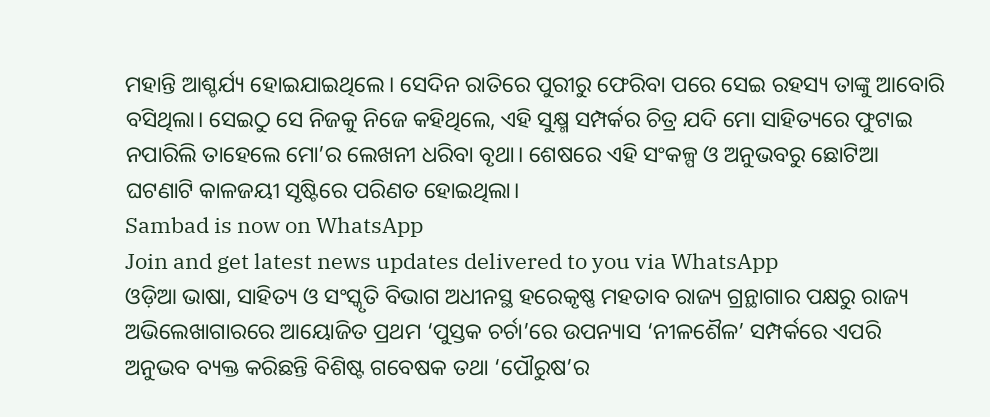ମହାନ୍ତି ଆଶ୍ଚର୍ଯ୍ୟ ହୋଇଯାଇଥିଲେ। ସେଦିନ ରାତିରେ ପୁରୀରୁ ଫେରିବା ପରେ ସେଇ ରହସ୍ୟ ତାଙ୍କୁ ଆବୋରି ବସିଥିଲା। ସେଇଠୁ ସେ ନିଜକୁ ନିଜେ କହିଥିଲେ, ଏହି ସୁକ୍ଷ୍ମ ସମ୍ପର୍କର ଚିତ୍ର ଯଦି ମୋ ସାହିତ୍ୟରେ ଫୁଟାଇ ନପାରିଲି ତାହେଲେ ମୋ’ର ଲେଖନୀ ଧରିବା ବୃଥା। ଶେଷରେ ଏହି ସଂକଳ୍ପ ଓ ଅନୁଭବରୁ ଛୋଟିଆ ଘଟଣାଟି କାଳଜୟୀ ସୃଷ୍ଟିରେ ପରିଣତ ହୋଇଥିଲା।
Sambad is now on WhatsApp
Join and get latest news updates delivered to you via WhatsApp
ଓଡ଼ିଆ ଭାଷା, ସାହିତ୍ୟ ଓ ସଂସ୍କୃତି ବିଭାଗ ଅଧୀନସ୍ଥ ହରେକୃଷ୍ଣ ମହତାବ ରାଜ୍ୟ ଗ୍ରନ୍ଥାଗାର ପକ୍ଷରୁ ରାଜ୍ୟ ଅଭିଲେଖାଗାରରେ ଆୟୋଜିତ ପ୍ରଥମ ‘ପୁସ୍ତକ ଚର୍ଚା’ରେ ଉପନ୍ୟାସ ‘ନୀଳଶୈଳ’ ସମ୍ପର୍କରେ ଏପରି ଅନୁଭବ ବ୍ୟକ୍ତ କରିଛନ୍ତି ବିଶିଷ୍ଟ ଗବେଷକ ତଥା ‘ପୌରୁଷ’ର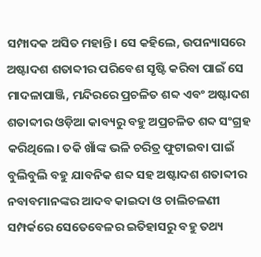ସମ୍ପାଦକ ଅସିତ ମହାନ୍ତି। ସେ କହିଲେ, ଉପନ୍ୟାସରେ ଅଷ୍ଟାଦଶ ଶତାବ୍ଦୀର ପରିବେଶ ସୃଷ୍ଟି କରିବା ପାଇଁ ସେ ମାଦଳାପାଞ୍ଜି, ମନ୍ଦିରରେ ପ୍ରଚଳିତ ଶବ୍ଦ ଏବଂ ଅଷ୍ଟାଦଶ ଶତାବ୍ଦୀର ଓଡ଼ିଆ କାବ୍ୟରୁ ବହୁ ଅପ୍ରଚଳିତ ଶବ୍ଦ ସଂଗ୍ରହ କରିଥିଲେ। ତକି ଖାଁଙ୍କ ଭଳି ଚରିତ୍ର ଫୁଟାଇବା ପାଇଁ ବୁଲିବୁଲି ବହୁ ଯାବନିକ ଶବ୍ଦ ସହ ଅଷ୍ଟାଦଶ ଶତାବ୍ଦୀର ନବାବମାନଙ୍କର ଆଦବ କାଇଦା ଓ ଚାଲିଚଳଣୀ ସମ୍ପର୍କରେ ସେତେବେଳର ଇତିହାସରୁ ବହୁ ତଥ୍ୟ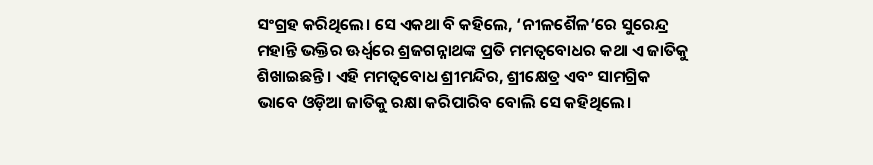ସଂଗ୍ରହ କରିଥିଲେ। ସେ ଏକଥା ବି କହିଲେ, ‘ନୀଳଶୈଳ’ରେ ସୁରେନ୍ଦ୍ର ମହାନ୍ତି ଭକ୍ତିର ଊର୍ଧ୍ୱରେ ଶ୍ରଜଗନ୍ନାଥଙ୍କ ପ୍ରତି ମମତ୍ୱବୋଧର କଥା ଏ ଜାତିକୁ ଶିଖାଇଛନ୍ତି। ଏହି ମମତ୍ୱବୋଧ ଶ୍ରୀମନ୍ଦିର, ଶ୍ରୀକ୍ଷେତ୍ର ଏବଂ ସାମଗ୍ରିକ ଭାବେ ଓଡ଼ିଆ ଜାତିକୁ ରକ୍ଷା କରିପାରିବ ବୋଲି ସେ କହିଥିଲେ।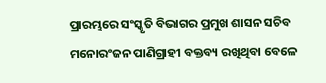ପ୍ରାରମ୍ଭରେ ସଂସ୍କୃତି ବିଭାଗର ପ୍ରମୁଖ ଶାସନ ସଚିବ ମନୋରଂଜନ ପାଣିଗ୍ରାହୀ ବକ୍ତବ୍ୟ ରଖିଥିବା ବେଳେ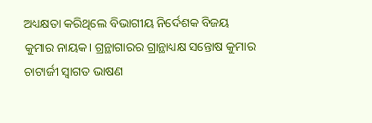ଅଧ୍ୟକ୍ଷତା କରିଥିଲେ ବିଭାଗୀୟ ନିର୍ଦେଶକ ବିଜୟ କୁମାର ନାୟକ। ଗ୍ରନ୍ଥାଗାରର ଗ୍ରାନ୍ଥାଧ୍ୟକ୍ଷ ସନ୍ତୋଷ କୁମାର ଚାଟାର୍ଜୀ ସ୍ୱାଗତ ଭାଷଣ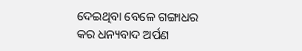ଦେଇଥିବା ବେଳେ ଗଙ୍ଗାଧର କର ଧନ୍ୟବାଦ ଅର୍ପଣ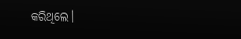କରିଥିଲେ।